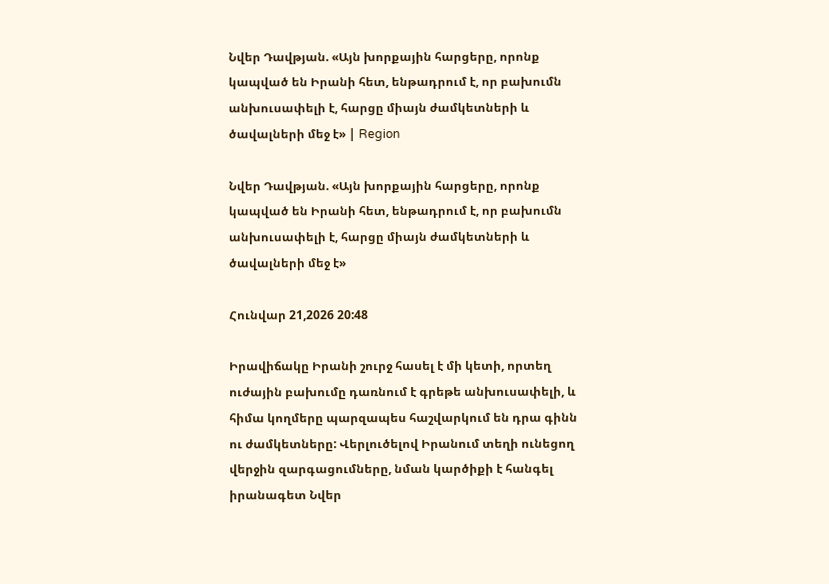Նվեր Դավթյան. «Այն խորքային հարցերը, որոնք կապված են Իրանի հետ, ենթադրում է, որ բախումն անխուսափելի է, հարցը միայն ժամկետների և ծավալների մեջ է» | Region

Նվեր Դավթյան. «Այն խորքային հարցերը, որոնք կապված են Իրանի հետ, ենթադրում է, որ բախումն անխուսափելի է, հարցը միայն ժամկետների և ծավալների մեջ է»

Հունվար 21,2026 20:48

Իրավիճակը Իրանի շուրջ հասել է մի կետի, որտեղ ուժային բախումը դառնում է գրեթե անխուսափելի, և հիմա կողմերը պարզապես հաշվարկում են դրա գինն ու ժամկետները: Վերլուծելով Իրանում տեղի ունեցող վերջին զարգացումները, նման կարծիքի է հանգել իրանագետ Նվեր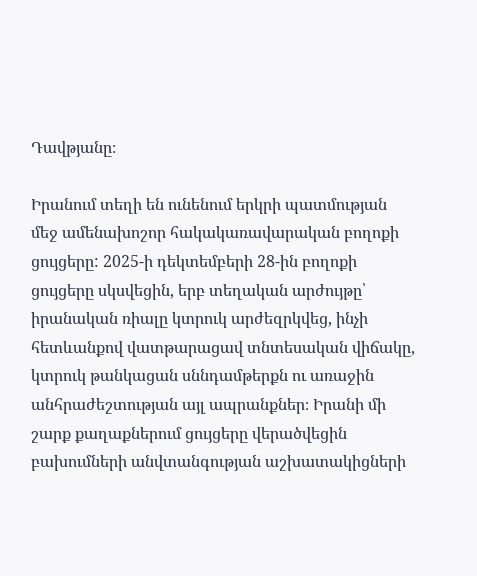Դավթյանը։

Իրանում տեղի են ունենում երկրի պատմության մեջ ամենախոշոր հակակառավարական բողոքի ցույցերը: 2025-ի դեկտեմբերի 28-ին բողոքի ցույցերը սկսվեցին, երբ տեղական արժույթը՝ իրանական ռիալը կտրուկ արժեզրկվեց, ինչի հետևանքով վատթարացավ տնտեսական վիճակը, կտրուկ թանկացան սննդամթերքն ու առաջին անհրաժեշտության այլ ապրանքներ։ Իրանի մի շարք քաղաքներում ցույցերը վերածվեցին բախումների անվտանգության աշխատակիցների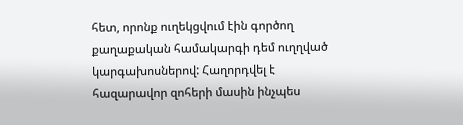հետ, որոնք ուղեկցվում էին գործող քաղաքական համակարգի դեմ ուղղված կարգախոսներով: Հաղորդվել է հազարավոր զոհերի մասին ինչպես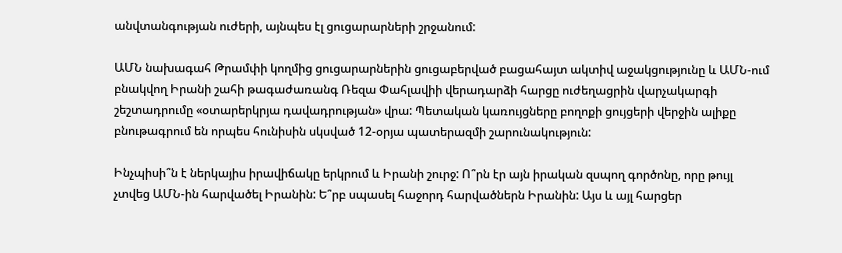անվտանգության ուժերի, այնպես էլ ցուցարարների շրջանում:

ԱՄՆ նախագահ Թրամփի կողմից ցուցարարներին ցուցաբերված բացահայտ ակտիվ աջակցությունը և ԱՄՆ-ում բնակվող Իրանի շահի թագաժառանգ Ռեզա Փահլավիի վերադարձի հարցը ուժեղացրին վարչակարգի շեշտադրումը «օտարերկրյա դավադրության» վրա: Պետական կառույցները բողոքի ցույցերի վերջին ալիքը բնութագրում են որպես հունիսին սկսված 12-օրյա պատերազմի շարունակություն:

Ինչպիսի՞ն է ներկայիս իրավիճակը երկրում և Իրանի շուրջ: Ո՞րն էր այն իրական զսպող գործոնը, որը թույլ չտվեց ԱՄՆ-ին հարվածել Իրանին: Ե՞րբ սպասել հաջորդ հարվածներն Իրանին: Այս և այլ հարցեր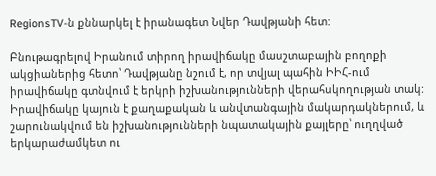RegionsTV-ն քննարկել է իրանագետ Նվեր Դավթյանի հետ:

Բնութագրելով Իրանում տիրող իրավիճակը մասշտաբային բողոքի ակցիաներից հետո՝ Դավթյանը նշում է, որ տվյալ պահին ԻԻՀ-ում իրավիճակը գտնվում է երկրի իշխանությունների վերահսկողության տակ: Իրավիճակը կայուն է քաղաքական և անվտանգային մակարդակներում, և շարունակվում են իշխանությունների նպատակային քայլերը՝ ուղղված երկարաժամկետ ու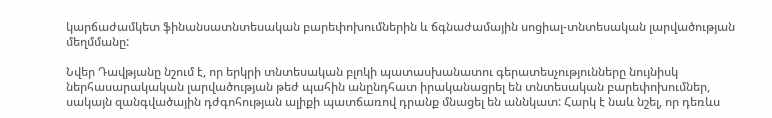կարճաժամկետ ֆինանսատնտեսական բարեփոխումներին և ճգնաժամային սոցիալ-տնտեսական լարվածության մեղմմանը:

Նվեր Դավթյանը նշում է, որ երկրի տնտեսական բլոկի պատասխանատու գերատեսչությունները նույնիսկ ներհասարակական լարվածության թեժ պահին անընդհատ իրականացրել են տնտեսական բարեփոխումներ, սակայն զանգվածային դժգոհության ալիքի պատճառով դրանք մնացել են աննկատ: Հարկ է նաև նշել, որ դեռևս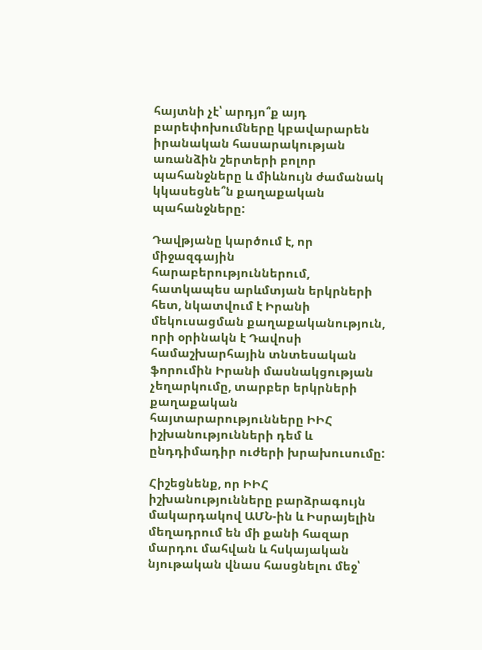հայտնի չէ՝ արդյո՞ք այդ բարեփոխումները կբավարարեն իրանական հասարակության առանձին շերտերի բոլոր պահանջները և միևնույն ժամանակ կկասեցնե՞ն քաղաքական պահանջները:

Դավթյանը կարծում է, որ միջազգային հարաբերություններում, հատկապես արևմտյան երկրների հետ, նկատվում է Իրանի մեկուսացման քաղաքականություն, որի օրինակն է Դավոսի համաշխարհային տնտեսական ֆորումին Իրանի մասնակցության չեղարկումը, տարբեր երկրների քաղաքական հայտարարությունները ԻԻՀ իշխանությունների դեմ և ընդդիմադիր ուժերի խրախուսումը:

Հիշեցնենք, որ ԻԻՀ իշխանությունները բարձրագույն մակարդակով ԱՄՆ-ին և Իսրայելին մեղադրում են մի քանի հազար մարդու մահվան և հսկայական նյութական վնաս հասցնելու մեջ՝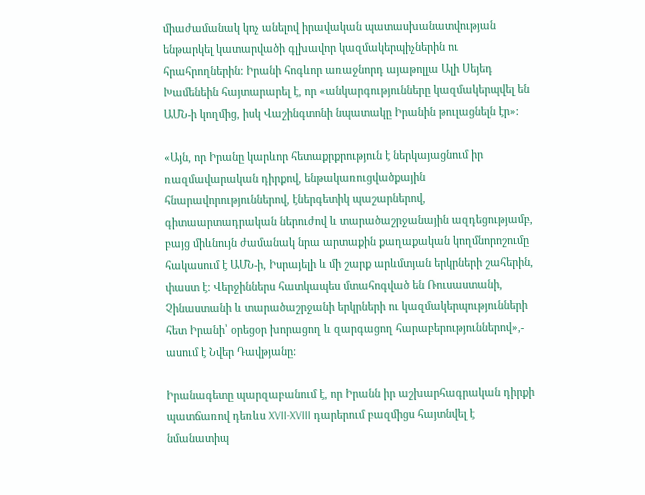միաժամանակ կոչ անելով իրավական պատասխանատվության ենթարկել կատարվածի գլխավոր կազմակերպիչներին ու հրահրողներին: Իրանի հոգևոր առաջնորդ այաթոլլա Ալի Սեյեդ Խամենեին հայտարարել է, որ «անկարգությունները կազմակերպվել են ԱՄՆ-ի կողմից, իսկ Վաշինգտոնի նպատակը Իրանին թուլացնելն էր»:

«Այն, որ Իրանը կարևոր հետաքրքրություն է ներկայացնում իր ռազմավարական դիրքով, ենթակառուցվածքային հնարավորություններով, էներգետիկ պաշարներով, գիտաարտադրական ներուժով և տարածաշրջանային ազդեցությամբ, բայց միևնույն ժամանակ նրա արտաքին քաղաքական կողմնորոշումը հակասում է ԱՄՆ-ի, Իսրայելի և մի շարք արևմտյան երկրների շահերին, փաստ է: Վերջիններս հատկապես մտահոգված են Ռուսաստանի, Չինաստանի և տարածաշրջանի երկրների ու կազմակերպությունների հետ Իրանի՝ օրեցօր խորացող և զարգացող հարաբերություններով»,- ասում է Նվեր Դավթյանը:

Իրանագետը պարզաբանում է, որ Իրանն իր աշխարհագրական դիրքի պատճառով դեռևս XVII-XVIII դարերում բազմիցս հայտնվել է նմանատիպ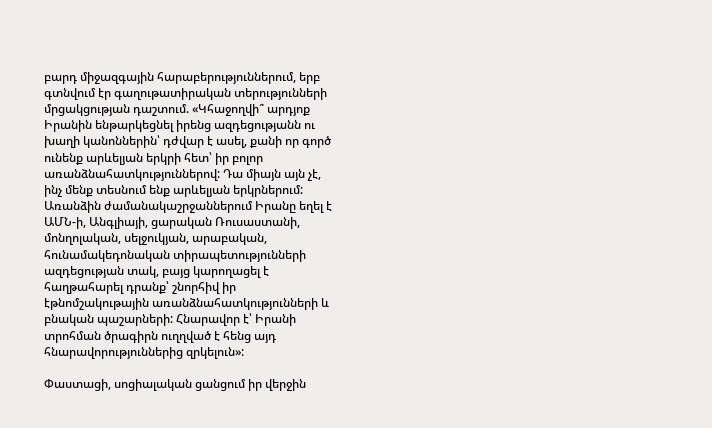բարդ միջազգային հարաբերություններում, երբ գտնվում էր գաղութատիրական տերությունների մրցակցության դաշտում. «Կհաջողվի՞ արդյոք Իրանին ենթարկեցնել իրենց ազդեցությանն ու խաղի կանոններին՝ դժվար է ասել, քանի որ գործ ունենք արևելյան երկրի հետ՝ իր բոլոր առանձնահատկություններով: Դա միայն այն չէ, ինչ մենք տեսնում ենք արևելյան երկրներում: Առանձին ժամանակաշրջաններում Իրանը եղել է ԱՄՆ-ի, Անգլիայի, ցարական Ռուսաստանի, մոնղոլական, սելջուկյան, արաբական, հունամակեդոնական տիրապետությունների ազդեցության տակ, բայց կարողացել է հաղթահարել դրանք՝ շնորհիվ իր էթնոմշակութային առանձնահատկությունների և բնական պաշարների: Հնարավոր է՝ Իրանի տրոհման ծրագիրն ուղղված է հենց այդ հնարավորություններից զրկելուն»:

Փաստացի, սոցիալական ցանցում իր վերջին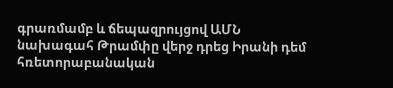գրառմամբ և ճեպազրույցով ԱՄՆ նախագահ Թրամփը վերջ դրեց Իրանի դեմ հռետորաբանական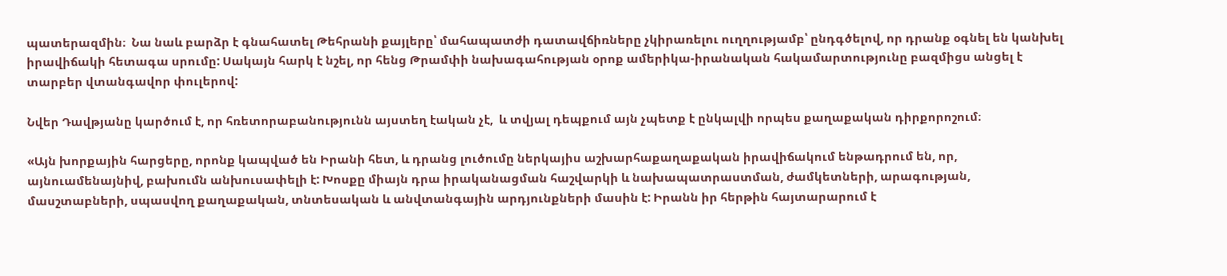պատերազմին։  Նա նաև բարձր է գնահատել Թեհրանի քայլերը՝ մահապատժի դատավճիռները չկիրառելու ուղղությամբ՝ ընդգծելով, որ դրանք օգնել են կանխել իրավիճակի հետագա սրումը: Սակայն հարկ է նշել, որ հենց Թրամփի նախագահության օրոք ամերիկա-իրանական հակամարտությունը բազմիցս անցել է տարբեր վտանգավոր փուլերով:

Նվեր Դավթյանը կարծում է, որ հռետորաբանությունն այստեղ էական չէ,  և տվյալ դեպքում այն չպետք է ընկալվի որպես քաղաքական դիրքորոշում։

«Այն խորքային հարցերը, որոնք կապված են Իրանի հետ, և դրանց լուծումը ներկայիս աշխարհաքաղաքական իրավիճակում ենթադրում են, որ, այնուամենայնիվ, բախումն անխուսափելի է: Խոսքը միայն դրա իրականացման հաշվարկի և նախապատրաստման, ժամկետների, արագության, մասշտաբների, սպասվող քաղաքական, տնտեսական և անվտանգային արդյունքների մասին է: Իրանն իր հերթին հայտարարում է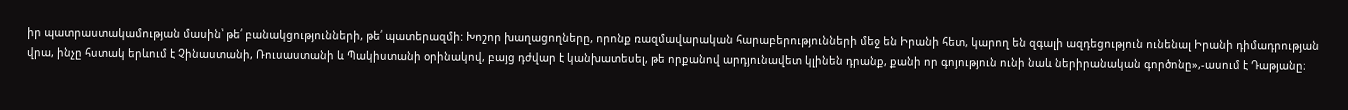իր պատրաստակամության մասին՝ թե՛ բանակցությունների, թե՛ պատերազմի: Խոշոր խաղացողները, որոնք ռազմավարական հարաբերությունների մեջ են Իրանի հետ, կարող են զգալի ազդեցություն ունենալ Իրանի դիմադրության վրա, ինչը հստակ երևում է Չինաստանի, Ռուսաստանի և Պակիստանի օրինակով, բայց դժվար է կանխատեսել, թե որքանով արդյունավետ կլինեն դրանք, քանի որ գոյություն ունի նաև ներիրանական գործոնը»,-ասում է Դաթյանը։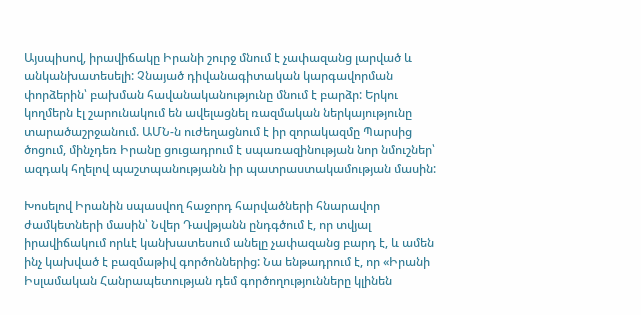Այսպիսով, իրավիճակը Իրանի շուրջ մնում է չափազանց լարված և անկանխատեսելի: Չնայած դիվանագիտական կարգավորման փորձերին՝ բախման հավանականությունը մնում է բարձր: Երկու կողմերն էլ շարունակում են ավելացնել ռազմական ներկայությունը տարածաշրջանում. ԱՄՆ-ն ուժեղացնում է իր զորակազմը Պարսից ծոցում, մինչդեռ Իրանը ցուցադրում է սպառազինության նոր նմուշներ՝ ազդակ հղելով պաշտպանությանն իր պատրաստակամության մասին:

Խոսելով Իրանին սպասվող հաջորդ հարվածների հնարավոր ժամկետների մասին՝ Նվեր Դավթյանն ընդգծում է, որ տվյալ իրավիճակում որևէ կանխատեսում անելը չափազանց բարդ է, և ամեն ինչ կախված է բազմաթիվ գործոններից: Նա ենթադրում է, որ «Իրանի Իսլամական Հանրապետության դեմ գործողությունները կլինեն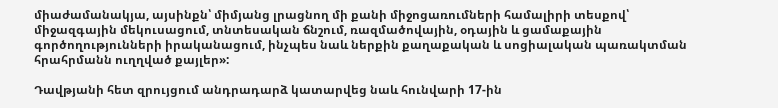միաժամանակյա, այսինքն՝ միմյանց լրացնող մի քանի միջոցառումների համալիրի տեսքով՝ միջազգային մեկուսացում, տնտեսական ճնշում, ռազմածովային, օդային և ցամաքային գործողությունների իրականացում, ինչպես նաև ներքին քաղաքական և սոցիալական պառակտման հրահրմանն ուղղված քայլեր»:

Դավթյանի հետ զրույցում անդրադարձ կատարվեց նաև հունվարի 17-ին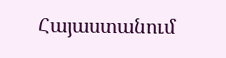Հայաստանում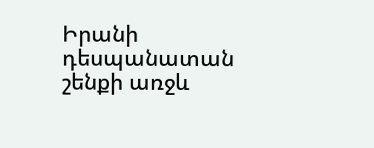Իրանի դեսպանատան շենքի առջև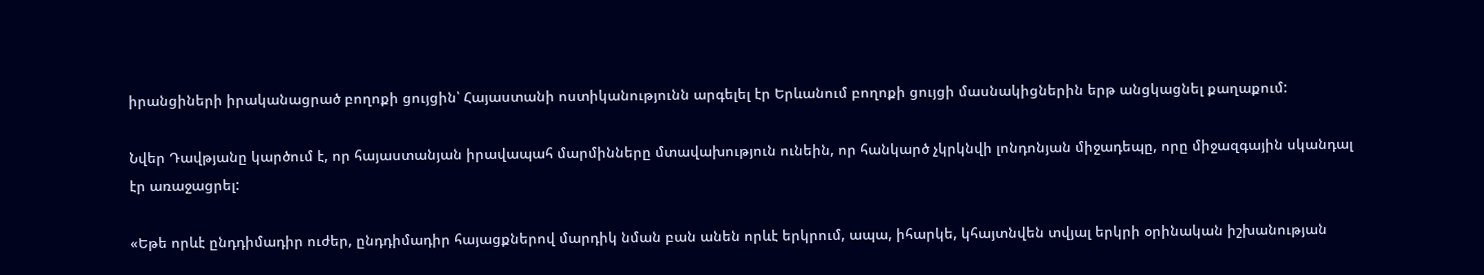իրանցիների իրականացրած բողոքի ցույցին՝ Հայաստանի ոստիկանությունն արգելել էր Երևանում բողոքի ցույցի մասնակիցներին երթ անցկացնել քաղաքում:

Նվեր Դավթյանը կարծում է, որ հայաստանյան իրավապահ մարմինները մտավախություն ունեին, որ հանկարծ չկրկնվի լոնդոնյան միջադեպը, որը միջազգային սկանդալ էր առաջացրել:

«Եթե որևէ ընդդիմադիր ուժեր, ընդդիմադիր հայացքներով մարդիկ նման բան անեն որևէ երկրում, ապա, իհարկե, կհայտնվեն տվյալ երկրի օրինական իշխանության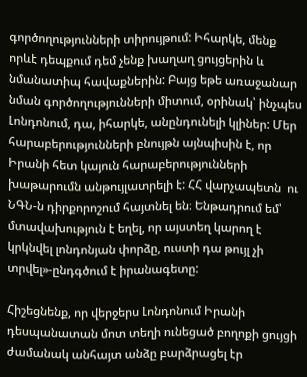գործողությունների տիրույթում: Իհարկե, մենք որևէ դեպքում դեմ չենք խաղաղ ցույցերին և նմանատիպ հավաքներին: Բայց եթե առաջանար նման գործողությունների միտում, օրինակ՝ ինչպես Լոնդոնում, դա, իհարկե, անընդունելի կլիներ: Մեր հարաբերությունների բնույթն այնպիսին է, որ Իրանի հետ կայուն հարաբերությունների խաթարումն անթույլատրելի է: ՀՀ վարչապետն  ու ՆԳՆ-ն դիրքորոշում հայտնել են։ Ենթադրում եմ՝ մտավախություն է եղել, որ այստեղ կարող է կրկնվել լոնդոնյան փորձը, ուստի դա թույլ չի տրվել»-ընդգծում է իրանագետը:

Հիշեցնենք, որ վերջերս Լոնդոնում Իրանի դեսպանատան մոտ տեղի ունեցած բողոքի ցույցի ժամանակ անհայտ անձը բարձրացել էր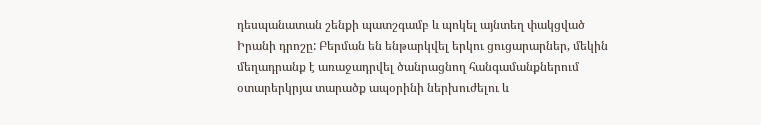դեսպանատան շենքի պատշգամբ և պոկել այնտեղ փակցված Իրանի դրոշը: Բերման են ենթարկվել երկու ցուցարարներ, մեկին մեղադրանք է առաջադրվել ծանրացնող հանգամանքներում օտարերկրյա տարածք ապօրինի ներխուժելու և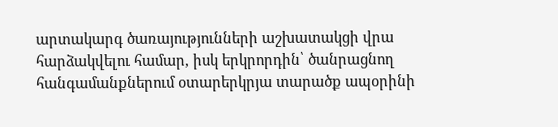արտակարգ ծառայությունների աշխատակցի վրա հարձակվելու համար, իսկ երկրորդին՝ ծանրացնող հանգամանքներում օտարերկրյա տարածք ապօրինի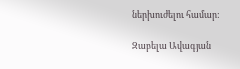ներխուժելու համար:

Զաբելա Ավագյան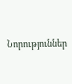Նորություններ